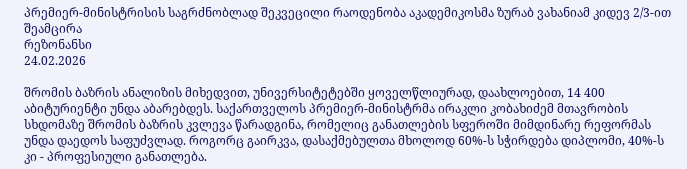პრემიერ-მინისტრისის საგრძნობლად შეკვეცილი რაოდენობა აკადემიკოსმა ზურაბ ვახანიამ კიდევ 2/3-ით შეამცირა
რეზონანსი
24.02.2026

შრომის ბაზრის ანალიზის მიხედვით, უნივერსიტეტებში ყოველწლიურად, დაახლოებით, 14 400 აბიტურიენტი უნდა აბარებდეს. საქართველოს პრემიერ-მინისტრმა ირაკლი კობახიძემ მთავრობის სხდომაზე შრომის ბაზრის კვლევა წარადგინა, რომელიც განათლების სფეროში მიმდინარე რეფორმას უნდა დაედოს საფუძვლად. როგორც გაირკვა, დასაქმებულთა მხოლოდ 60%-ს სჭირდება დიპლომი, 40%-ს კი - პროფესიული განათლება.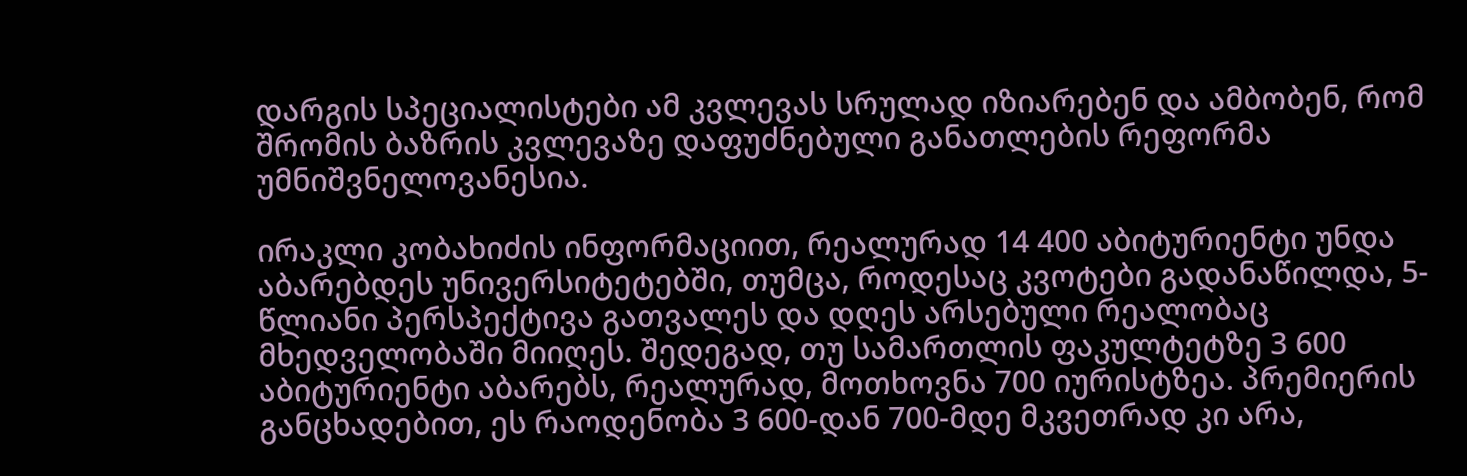დარგის სპეციალისტები ამ კვლევას სრულად იზიარებენ და ამბობენ, რომ შრომის ბაზრის კვლევაზე დაფუძნებული განათლების რეფორმა უმნიშვნელოვანესია.

ირაკლი კობახიძის ინფორმაციით, რეალურად 14 400 აბიტურიენტი უნდა აბარებდეს უნივერსიტეტებში, თუმცა, როდესაც კვოტები გადანაწილდა, 5-წლიანი პერსპექტივა გათვალეს და დღეს არსებული რეალობაც მხედველობაში მიიღეს. შედეგად, თუ სამართლის ფაკულტეტზე 3 600 აბიტურიენტი აბარებს, რეალურად, მოთხოვნა 700 იურისტზეა. პრემიერის განცხადებით, ეს რაოდენობა 3 600-დან 700-მდე მკვეთრად კი არა,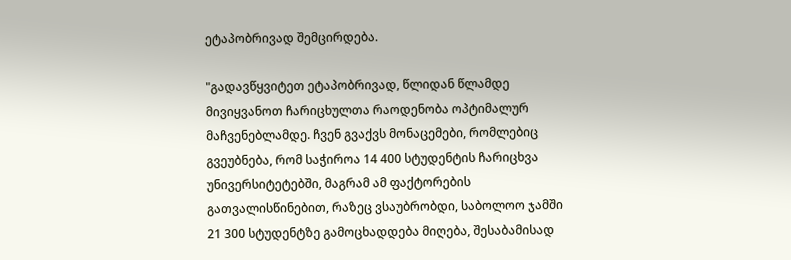ეტაპობრივად შემცირდება.

"გადავწყვიტეთ ეტაპობრივად, წლიდან წლამდე მივიყვანოთ ჩარიცხულთა რაოდენობა ოპტიმალურ მაჩვენებლამდე. ჩვენ გვაქვს მონაცემები, რომლებიც გვეუბნება, რომ საჭიროა 14 400 სტუდენტის ჩარიცხვა უნივერსიტეტებში, მაგრამ ამ ფაქტორების გათვალისწინებით, რაზეც ვსაუბრობდი, საბოლოო ჯამში 21 300 სტუდენტზე გამოცხადდება მიღება, შესაბამისად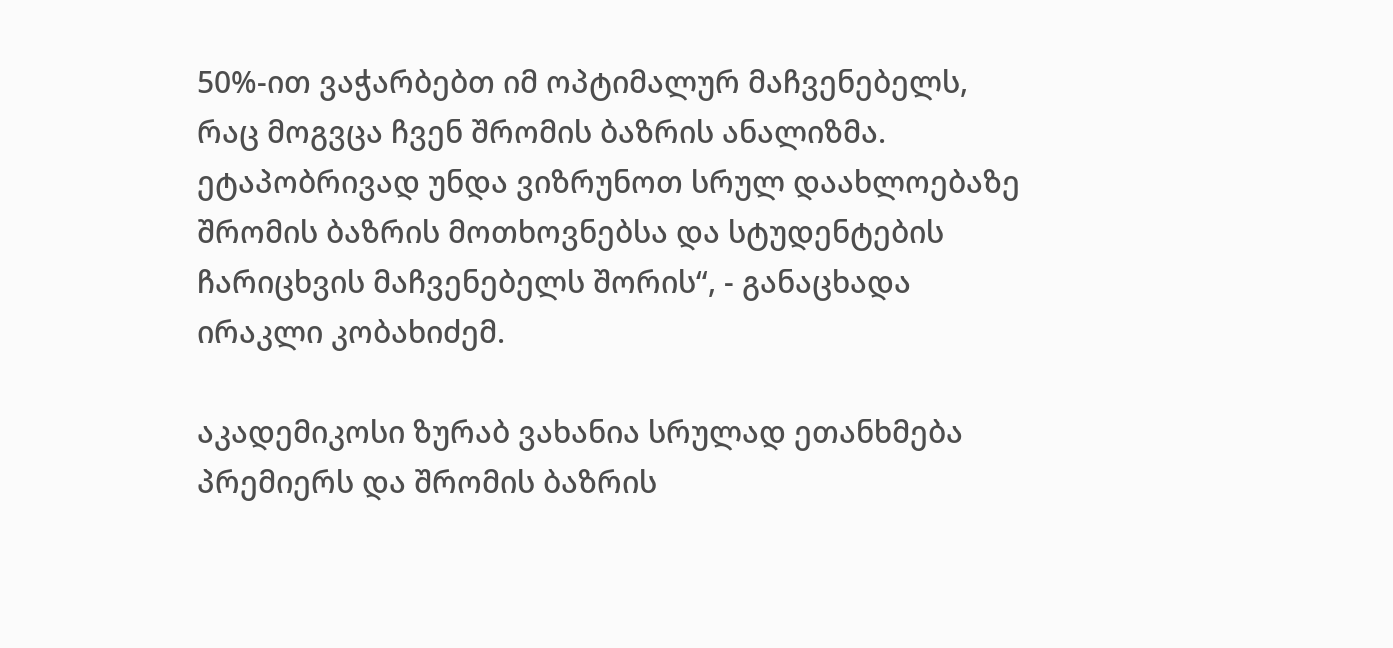50%-ით ვაჭარბებთ იმ ოპტიმალურ მაჩვენებელს, რაც მოგვცა ჩვენ შრომის ბაზრის ანალიზმა. ეტაპობრივად უნდა ვიზრუნოთ სრულ დაახლოებაზე შრომის ბაზრის მოთხოვნებსა და სტუდენტების ჩარიცხვის მაჩვენებელს შორის“, - განაცხადა ირაკლი კობახიძემ.

აკადემიკოსი ზურაბ ვახანია სრულად ეთანხმება პრემიერს და შრომის ბაზრის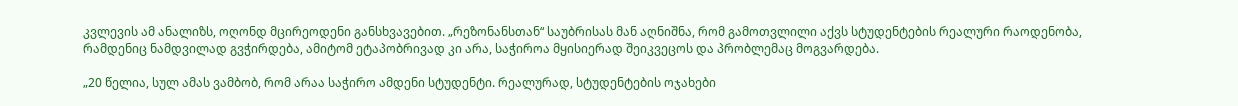კვლევის ამ ანალიზს, ოღონდ მცირეოდენი განსხვავებით. „რეზონანსთან“ საუბრისას მან აღნიშნა, რომ გამოთვლილი აქვს სტუდენტების რეალური რაოდენობა, რამდენიც ნამდვილად გვჭირდება, ამიტომ ეტაპობრივად კი არა, საჭიროა მყისიერად შეიკვეცოს და პრობლემაც მოგვარდება.

„20 წელია, სულ ამას ვამბობ, რომ არაა საჭირო ამდენი სტუდენტი. რეალურად, სტუდენტების ოჯახები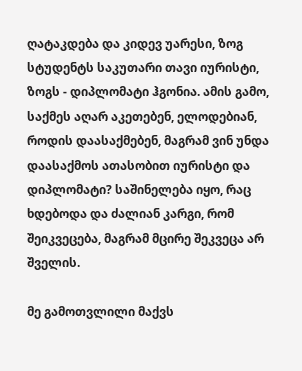ღატაკდება და კიდევ უარესი, ზოგ სტუდენტს საკუთარი თავი იურისტი, ზოგს - დიპლომატი ჰგონია. ამის გამო, საქმეს აღარ აკეთებენ, ელოდებიან, როდის დაასაქმებენ, მაგრამ ვინ უნდა დაასაქმოს ათასობით იურისტი და დიპლომატი? საშინელება იყო, რაც ხდებოდა და ძალიან კარგი, რომ შეიკვეცება, მაგრამ მცირე შეკვეცა არ შველის.

მე გამოთვლილი მაქვს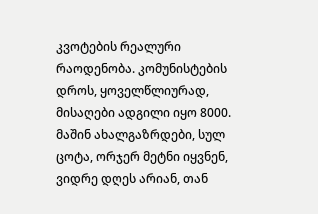კვოტების რეალური რაოდენობა. კომუნისტების დროს, ყოველწლიურად, მისაღები ადგილი იყო 8000. მაშინ ახალგაზრდები, სულ ცოტა, ორჯერ მეტნი იყვნენ, ვიდრე დღეს არიან, თან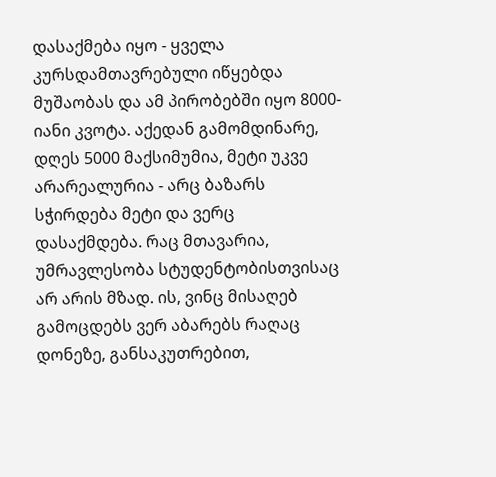დასაქმება იყო - ყველა კურსდამთავრებული იწყებდა მუშაობას და ამ პირობებში იყო 8000-იანი კვოტა. აქედან გამომდინარე, დღეს 5000 მაქსიმუმია, მეტი უკვე არარეალურია - არც ბაზარს  სჭირდება მეტი და ვერც დასაქმდება. რაც მთავარია, უმრავლესობა სტუდენტობისთვისაც არ არის მზად. ის, ვინც მისაღებ გამოცდებს ვერ აბარებს რაღაც დონეზე, განსაკუთრებით,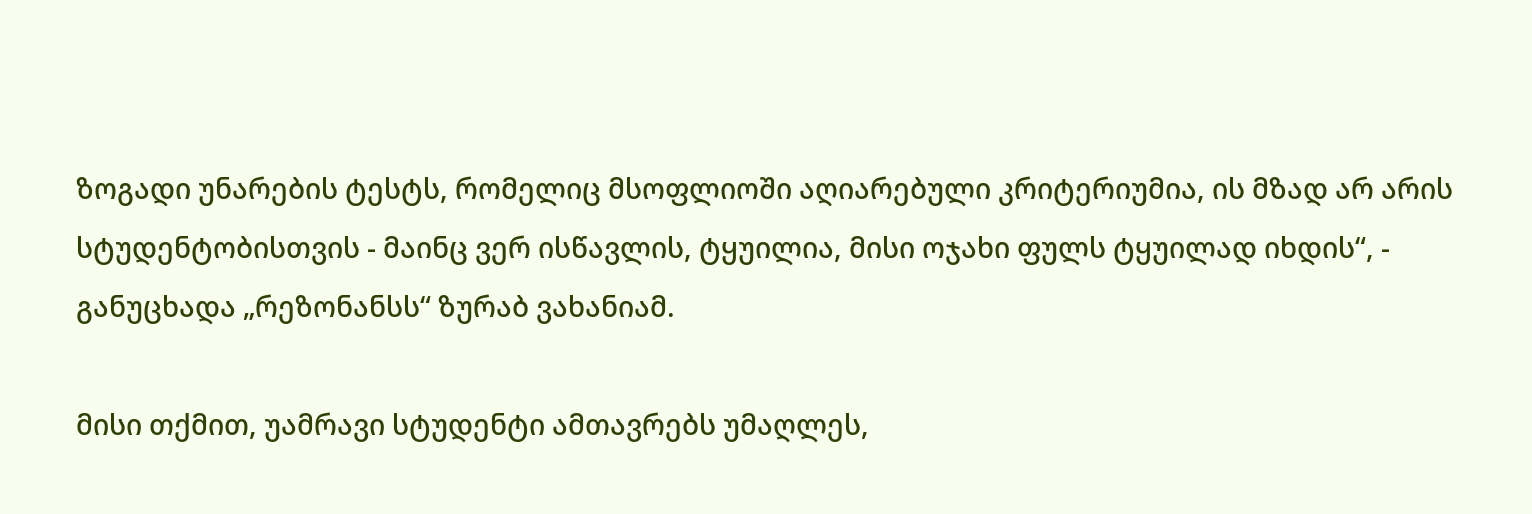ზოგადი უნარების ტესტს, რომელიც მსოფლიოში აღიარებული კრიტერიუმია, ის მზად არ არის სტუდენტობისთვის - მაინც ვერ ისწავლის, ტყუილია, მისი ოჯახი ფულს ტყუილად იხდის“, - განუცხადა „რეზონანსს“ ზურაბ ვახანიამ.

მისი თქმით, უამრავი სტუდენტი ამთავრებს უმაღლეს,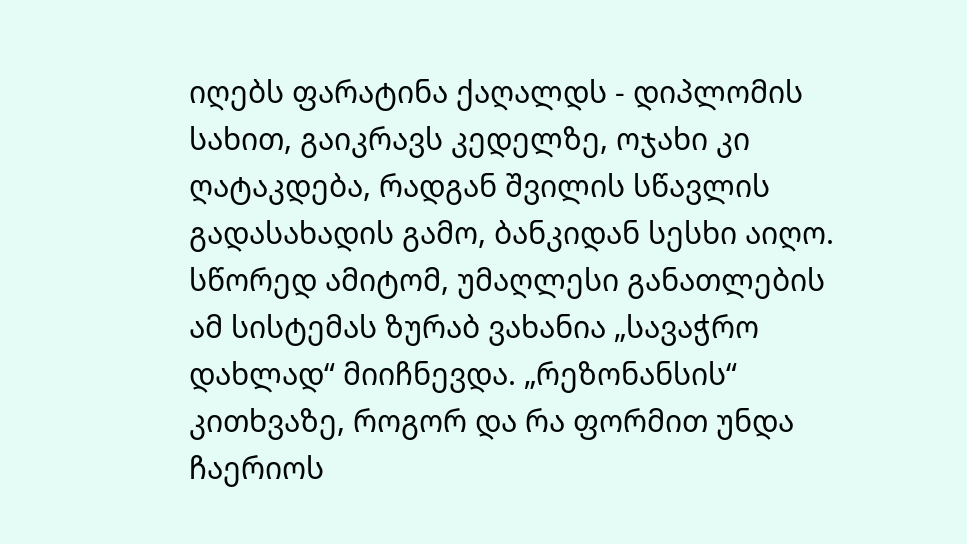იღებს ფარატინა ქაღალდს - დიპლომის სახით, გაიკრავს კედელზე, ოჯახი კი ღატაკდება, რადგან შვილის სწავლის გადასახადის გამო, ბანკიდან სესხი აიღო. სწორედ ამიტომ, უმაღლესი განათლების ამ სისტემას ზურაბ ვახანია „სავაჭრო დახლად“ მიიჩნევდა. „რეზონანსის“ კითხვაზე, როგორ და რა ფორმით უნდა ჩაერიოს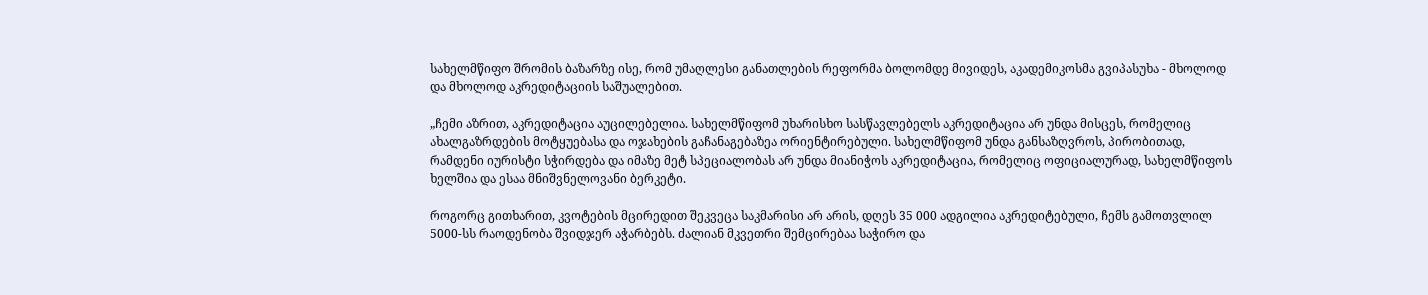სახელმწიფო შრომის ბაზარზე ისე, რომ უმაღლესი განათლების რეფორმა ბოლომდე მივიდეს, აკადემიკოსმა გვიპასუხა - მხოლოდ და მხოლოდ აკრედიტაციის საშუალებით.

„ჩემი აზრით, აკრედიტაცია აუცილებელია. სახელმწიფომ უხარისხო სასწავლებელს აკრედიტაცია არ უნდა მისცეს, რომელიც ახალგაზრდების მოტყუებასა და ოჯახების გაჩანაგებაზეა ორიენტირებული. სახელმწიფომ უნდა განსაზღვროს, პირობითად, რამდენი იურისტი სჭირდება და იმაზე მეტ სპეციალობას არ უნდა მიანიჭოს აკრედიტაცია, რომელიც ოფიციალურად, სახელმწიფოს ხელშია და ესაა მნიშვნელოვანი ბერკეტი.

როგორც გითხარით, კვოტების მცირედით შეკვეცა საკმარისი არ არის, დღეს 35 000 ადგილია აკრედიტებული, ჩემს გამოთვლილ 5000-სს რაოდენობა შვიდჯერ აჭარბებს. ძალიან მკვეთრი შემცირებაა საჭირო და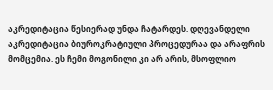აკრედიტაცია წესიერად უნდა ჩატარდეს. დღევანდელი აკრედიტაცია ბიუროკრატიული პროცედურაა და არაფრის მომცემია. ეს ჩემი მოგონილი კი არ არის, მსოფლიო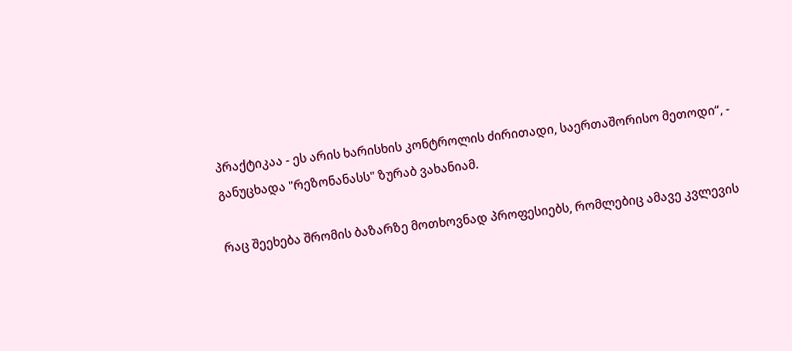პრაქტიკაა - ეს არის ხარისხის კონტროლის ძირითადი, საერთაშორისო მეთოდი“, - განუცხადა "რეზონანასს" ზურაბ ვახანიამ.

რაც შეეხება შრომის ბაზარზე მოთხოვნად პროფესიებს, რომლებიც ამავე კვლევის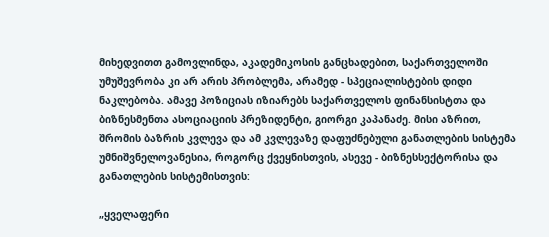მიხედვითთ გამოვლინდა, აკადემიკოსის განცხადებით, საქართველოში უმუშევრობა კი არ არის პრობლემა, არამედ - სპეციალისტების დიდი ნაკლებობა. ამავე პოზიციას იზიარებს საქართველოს ფინანსისტთა და ბიზნესმენთა ასოციაციის პრეზიდენტი, გიორგი კაპანაძე. მისი აზრით, შრომის ბაზრის კვლევა და ამ კვლევაზე დაფუძნებული განათლების სისტემა უმნიშვნელოვანესია, როგორც ქვეყნისთვის, ასევე - ბიზნესსექტორისა და განათლების სისტემისთვის:

„ყველაფერი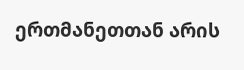ერთმანეთთან არის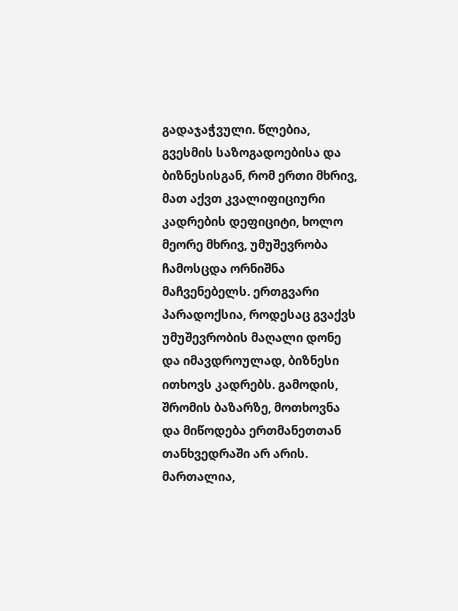გადაჯაჭვული. წლებია, გვესმის საზოგადოებისა და ბიზნესისგან, რომ ერთი მხრივ, მათ აქვთ კვალიფიციური კადრების დეფიციტი, ხოლო მეორე მხრივ, უმუშევრობა ჩამოსცდა ორნიშნა მაჩვენებელს. ერთგვარი პარადოქსია, როდესაც გვაქვს უმუშევრობის მაღალი დონე და იმავდროულად, ბიზნესი ითხოვს კადრებს. გამოდის, შრომის ბაზარზე, მოთხოვნა და მიწოდება ერთმანეთთან თანხვედრაში არ არის. მართალია,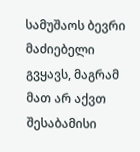სამუშაოს ბევრი მაძიებელი გვყავს, მაგრამ მათ არ აქვთ შესაბამისი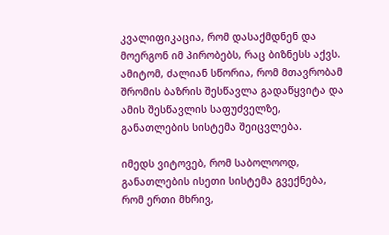კვალიფიკაცია, რომ დასაქმდნენ და მოერგონ იმ პირობებს, რაც ბიზნესს აქვს. ამიტომ, ძალიან სწორია, რომ მთავრობამ შრომის ბაზრის შესწავლა გადაწყვიტა და ამის შესწავლის საფუძველზე, განათლების სისტემა შეიცვლება.

იმედს ვიტოვებ, რომ საბოლოოდ, განათლების ისეთი სისტემა გვექნება, რომ ერთი მხრივ,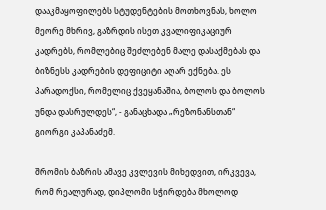დააკმაყოფილებს სტუდენტების მოთხოვნას, ხოლო მეორე მხრივ, გაზრდის ისეთ კვალიფიკაციურ კადრებს, რომლებიც შეძლებენ მალე დასაქმებას და ბიზნესს კადრების დეფიციტი აღარ ექნება. ეს პარადოქსი, რომელიც ქვეყანაშია, ბოლოს და ბოლოს უნდა დასრულდეს“, - განაცხადა „რეზონანსთან“ გიორგი კაპანაძემ.

შრომის ბაზრის ამავე კვლევის მიხედვით, ირკვევა, რომ რეალურად, დიპლომი სჭირდება მხოლოდ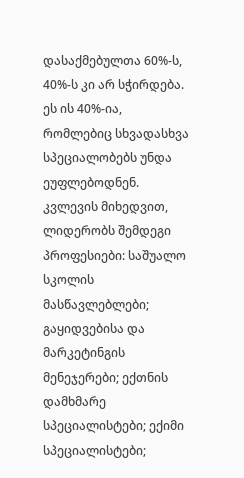დასაქმებულთა 60%-ს, 40%-ს კი არ სჭირდება. ეს ის 40%-ია, რომლებიც სხვადასხვა სპეციალობებს უნდა ეუფლებოდნენ. კვლევის მიხედვით, ლიდერობს შემდეგი პროფესიები: საშუალო სკოლის მასწავლებლები; გაყიდვებისა და მარკეტინგის მენეჯერები; ექთნის დამხმარე სპეციალისტები; ექიმი სპეციალისტები;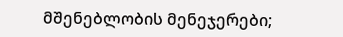მშენებლობის მენეჯერები;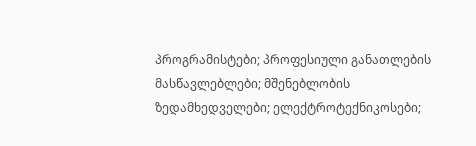პროგრამისტები; პროფესიული განათლების მასწავლებლები; მშენებლობის ზედამხედველები; ელექტროტექნიკოსები;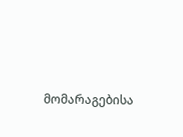მომარაგებისა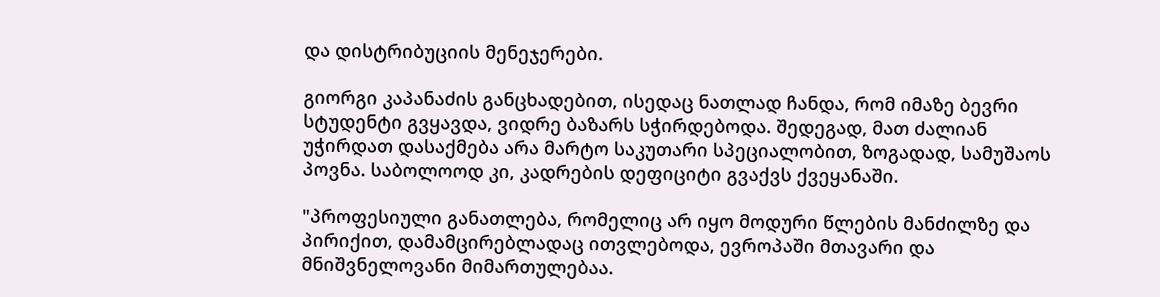და დისტრიბუციის მენეჯერები.

გიორგი კაპანაძის განცხადებით, ისედაც ნათლად ჩანდა, რომ იმაზე ბევრი სტუდენტი გვყავდა, ვიდრე ბაზარს სჭირდებოდა. შედეგად, მათ ძალიან უჭირდათ დასაქმება არა მარტო საკუთარი სპეციალობით, ზოგადად, სამუშაოს პოვნა. საბოლოოდ კი, კადრების დეფიციტი გვაქვს ქვეყანაში.

"პროფესიული განათლება, რომელიც არ იყო მოდური წლების მანძილზე და პირიქით, დამამცირებლადაც ითვლებოდა, ევროპაში მთავარი და მნიშვნელოვანი მიმართულებაა.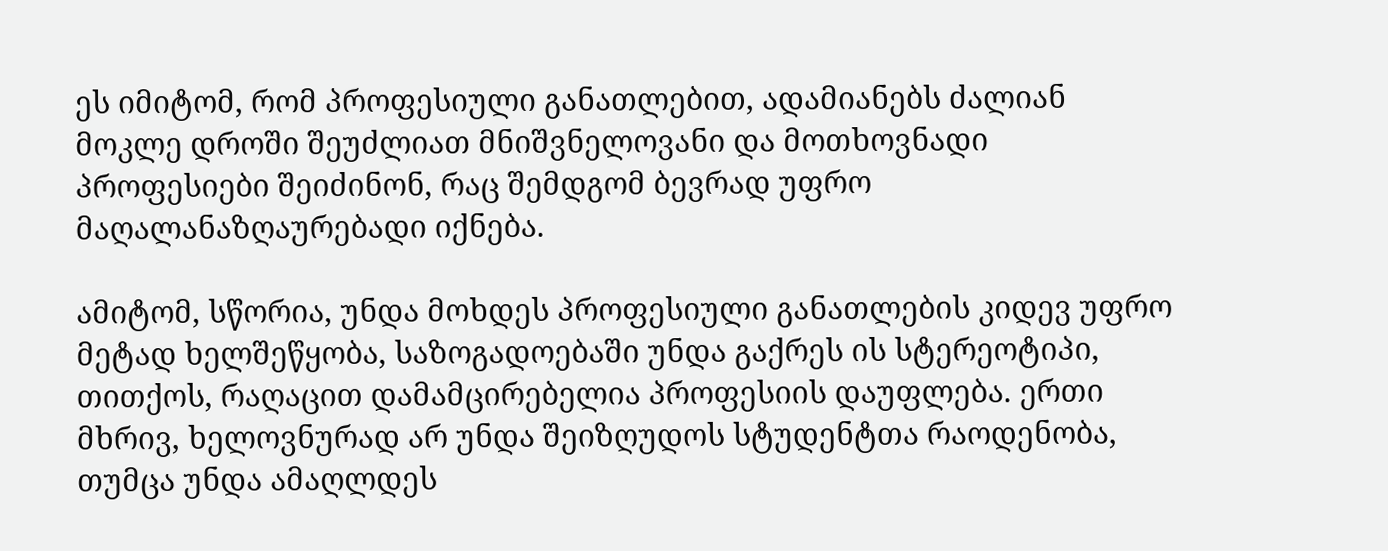ეს იმიტომ, რომ პროფესიული განათლებით, ადამიანებს ძალიან მოკლე დროში შეუძლიათ მნიშვნელოვანი და მოთხოვნადი პროფესიები შეიძინონ, რაც შემდგომ ბევრად უფრო მაღალანაზღაურებადი იქნება.

ამიტომ, სწორია, უნდა მოხდეს პროფესიული განათლების კიდევ უფრო მეტად ხელშეწყობა, საზოგადოებაში უნდა გაქრეს ის სტერეოტიპი, თითქოს, რაღაცით დამამცირებელია პროფესიის დაუფლება. ერთი მხრივ, ხელოვნურად არ უნდა შეიზღუდოს სტუდენტთა რაოდენობა, თუმცა უნდა ამაღლდეს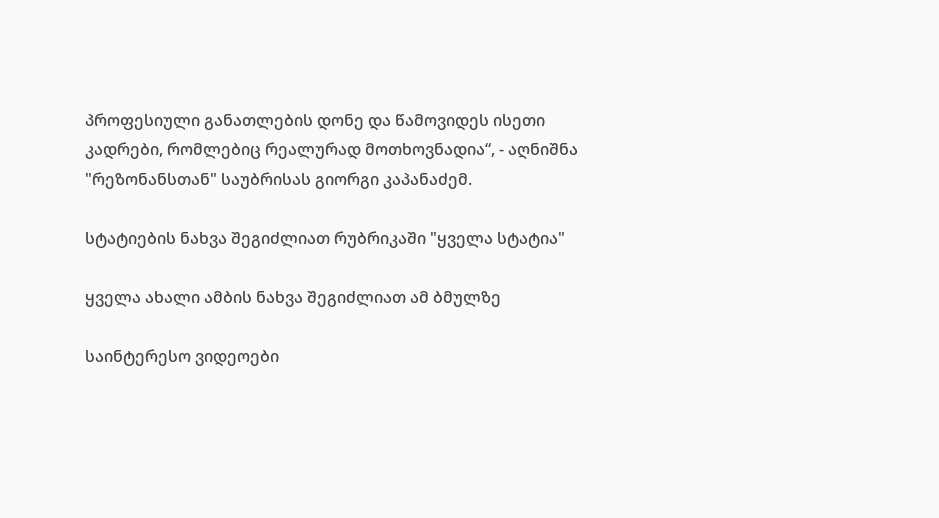პროფესიული განათლების დონე და წამოვიდეს ისეთი კადრები, რომლებიც რეალურად მოთხოვნადია“, - აღნიშნა "რეზონანსთან" საუბრისას გიორგი კაპანაძემ.

სტატიების ნახვა შეგიძლიათ რუბრიკაში "ყველა სტატია"

ყველა ახალი ამბის ნახვა შეგიძლიათ ამ ბმულზე

საინტერესო ვიდეოები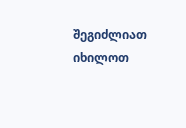შეგიძლიათ იხილოთ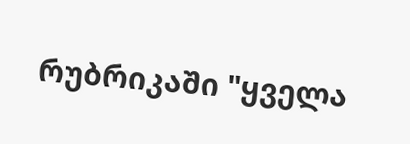რუბრიკაში "ყველა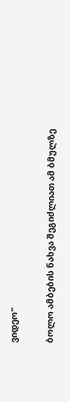ვიდეო"

ბოლო ამბების ნახვა შეგიძლიათ ამ ბმულზე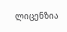ლიცენზია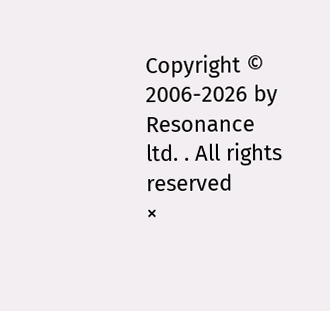Copyright © 2006-2026 by Resonance ltd. . All rights reserved
×